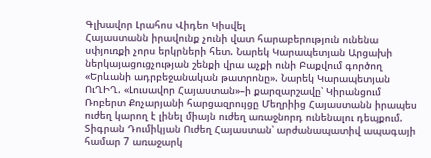Գլխավոր Լրահոս Վիդեո Կիսվել
Հայաստանն իրավունք չունի վատ հարաբերություն ունենա սփյուռքի չորս երկրների հետ. Նարեկ Կարապետյան Արցախի ներկայացուցչության շենքի վրա աչքի ունի Բաքվում գործող «Երևանի ադրբեջանական թատրոնը». Նարեկ Կարապետյան ՈւՂԻՂ. «Լուսավոր Հայաստան»–ի քարզարշավը՝ Կիրանցում Ռոբերտ Քոչարյանի հարցազրույցը Մեղրիից Հայաստանն իրապես ուժեղ կարող է լինել միայն ուժեղ առաջնորդ ունենալու դեպքում. Տիգրան Դումիկյան Ուժեղ Հայաստան՝ արժանապատիվ ապագայի համար 7 առաջարկ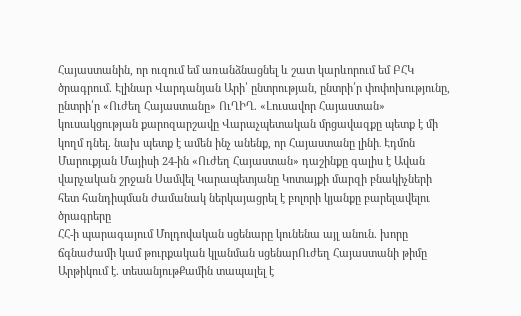Հայաստանին, որ ուզում եմ առանձնացնել և շատ կարևորում եմ ԲՀԿ ծրագրում. Էլինար Վարդանյան Արի՛ ընտրության, ընտրի՛ր փոփոխությունը, ընտրի՛ր «Ուժեղ Հայաստանը» ՈւՂԻՂ. «Լուսավոր Հայաստան» կուսակցության քարոզարշավը Վարաչպետական մրցավազքը պետք է մի կողմ դնել. նախ պետք է ամեն ինչ անենք, որ Հայաստանը լինի․ Էդմոն Մարուքյան Մայիսի 24-ին «Ուժեղ Հայաստան» դաշինքը գալիս է Ավան վարչական շրջան Սամվել Կարապետյանը Կոտայքի մարզի բնակիչների հետ հանդիպման ժամանակ ներկայացրել է բոլորի կյանքը բարելավելու ծրագրերը
ՀՀ-ի պարագայում Մոլդովական սցենարը կունենա այլ անուն. խորը ճգնաժամի կամ թուրքական կլանման սցենարՈւժեղ Հայաստանի թիմը Արթիկում է. տեսանյութՔամին տապալել է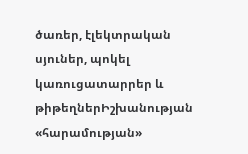ծառեր, էլեկտրական սյուներ, պոկել կառուցատարրեր և թիթեղներԻշխանության «հարամության»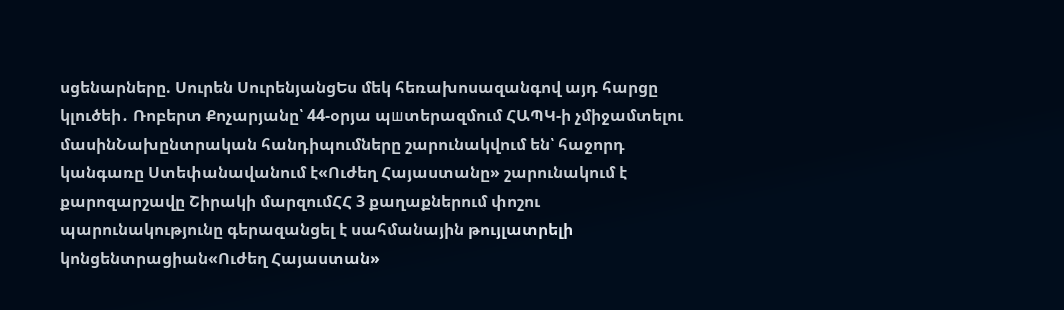սցենարները. Սուրեն ՍուրենյանցԵս մեկ հեռախոսազանգով այդ հարցը կլուծեի․ Ռոբերտ Քոչարյանը՝ 44-օրյա պшտերազմում ՀԱՊԿ-ի չմիջամտելու մասինՆախընտրական հանդիպումները շարունակվում են՝ հաջորդ կանգառը Ստեփանավանում է«Ուժեղ Հայաստանը» շարունակում է քարոզարշավը Շիրակի մարզումՀՀ 3 քաղաքներում փոշու պարունակությունը գերազանցել է սահմանային թույլատրելի կոնցենտրացիան«Ուժեղ Հայաստան»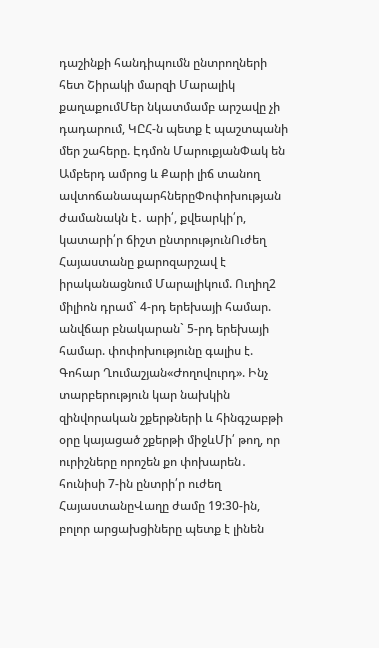դաշինքի հանդիպումն ընտրողների հետ Շիրակի մարզի Մարալիկ քաղաքումՄեր նկատմամբ արշավը չի դադարում, ԿԸՀ-ն պետք է պաշտպանի մեր շահերը. Էդմոն ՄարուքյանՓակ են Ամբերդ ամրոց և Քարի լիճ տանող ավտոճանապարհներըՓոփոխության ժամանակն է․ արի՛, քվեարկի՛ր, կատարի՛ր ճիշտ ընտրությունՈւժեղ Հայաստանը քարոզարշավ է իրականացնում Մարալիկում. Ուղիղ2 միլիոն դրամ` 4-րդ երեխայի համար. անվճար բնակարան` 5-րդ երեխայի համար. փոփոխությունը գալիս է. Գոհար Ղումաշյան«Ժողովուրդ». Ինչ տարբերություն կար նախկին զինվորական շքերթների և հինգշաբթի օրը կայացած շքերթի միջևՄի՛ թող, որ ուրիշները որոշեն քո փոխարեն․ հունիսի 7-ին ընտրի՛ր ուժեղ ՀայաստանըՎաղը ժամը 19:30-ին, բոլոր արցախցիները պետք է լինեն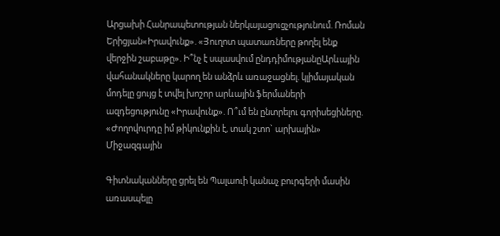Արցախի Հանրապետության ներկայացուցչությունում. Ռոման Երիցյան«Իրավունք». «Յուղոտ պատառները թողել ենք վերջին շաբաթը». Ի՞նչ է սպասվում ընդդիմությանըԱրևային վահանակները կարող են անձրև առաջացնել. կլիմայական մոդելը ցույց է տվել խոշոր արևային ֆերմաների ազդեցությունը «Իրավունք». Ո՞ւմ են ընտրելու գորիսեցիները. «Ժողովուրդը իմ թիկունքին է, տակ շտո` արխային»
Միջազգային

Գիտնականները ցրել են Պալաուի կանաչ բուրգերի մասին առասպելը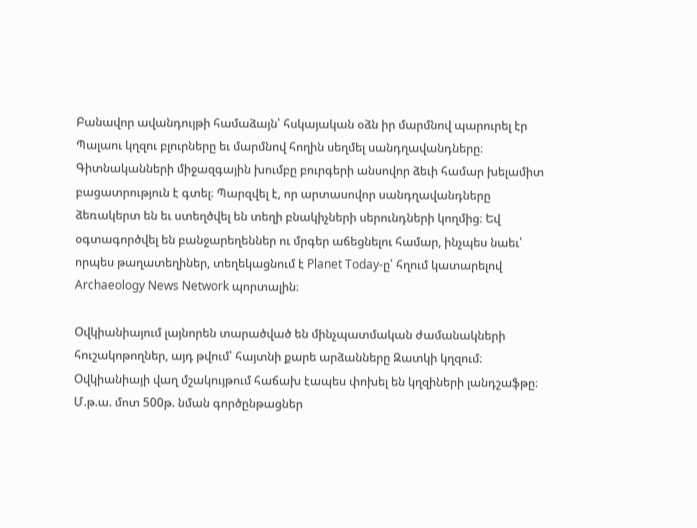Բանավոր ավանդույթի համաձայն՝ հսկայական օձն իր մարմնով պարուրել էր Պալաու կղզու բլուրները եւ մարմնով հողին սեղմել սանդղավանդները։ Գիտնականների միջազգային խումբը բուրգերի անսովոր ձեւի համար խելամիտ բացատրություն է գտել։ Պարզվել է, որ արտասովոր սանդղավանդները ձեռակերտ են եւ ստեղծվել են տեղի բնակիչների սերունդների կողմից։ Եվ օգտագործվել են բանջարեղեններ ու մրգեր աճեցնելու համար, ինչպես նաեւ՝ որպես թաղատեղիներ, տեղեկացնում է Planet Today-ը՝ հղում կատարելով Archaeology News Network պորտալին։

Օվկիանիայում լայնորեն տարածված են մինչպատմական ժամանակների հուշակոթողներ, այդ թվում՝ հայտնի քարե արձանները Զատկի կղզում։ Օվկիանիայի վաղ մշակույթում հաճախ էապես փոխել են կղզիների լանդշաֆթը։ Մ.թ.ա. մոտ 500թ. նման գործընթացներ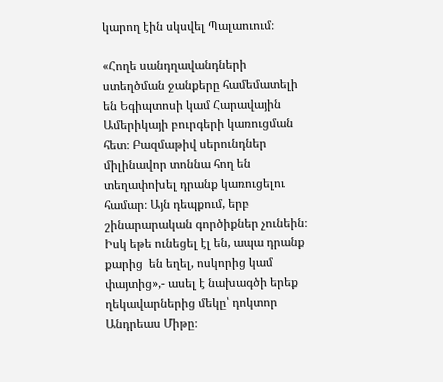կարող էին սկսվել Պալաուում։

«Հողե սանդղավանդների ստեղծման ջանքերը համեմատելի են Եգիպտոսի կամ Հարավային Ամերիկայի բուրգերի կառուցման հետ։ Բազմաթիվ սերունդներ միլինավոր տոննա հող են տեղափոխել դրանք կառուցելու համար։ Այն դեպքում, երբ շինարարական գործիքներ չունեին։ Իսկ եթե ունեցել էլ են, ապա դրանք քարից  են եղել, ոսկորից կամ փայտից»,- ասել է նախագծի երեք ղեկավարներից մեկը՝ դոկտոր Անդրեաս Միթը։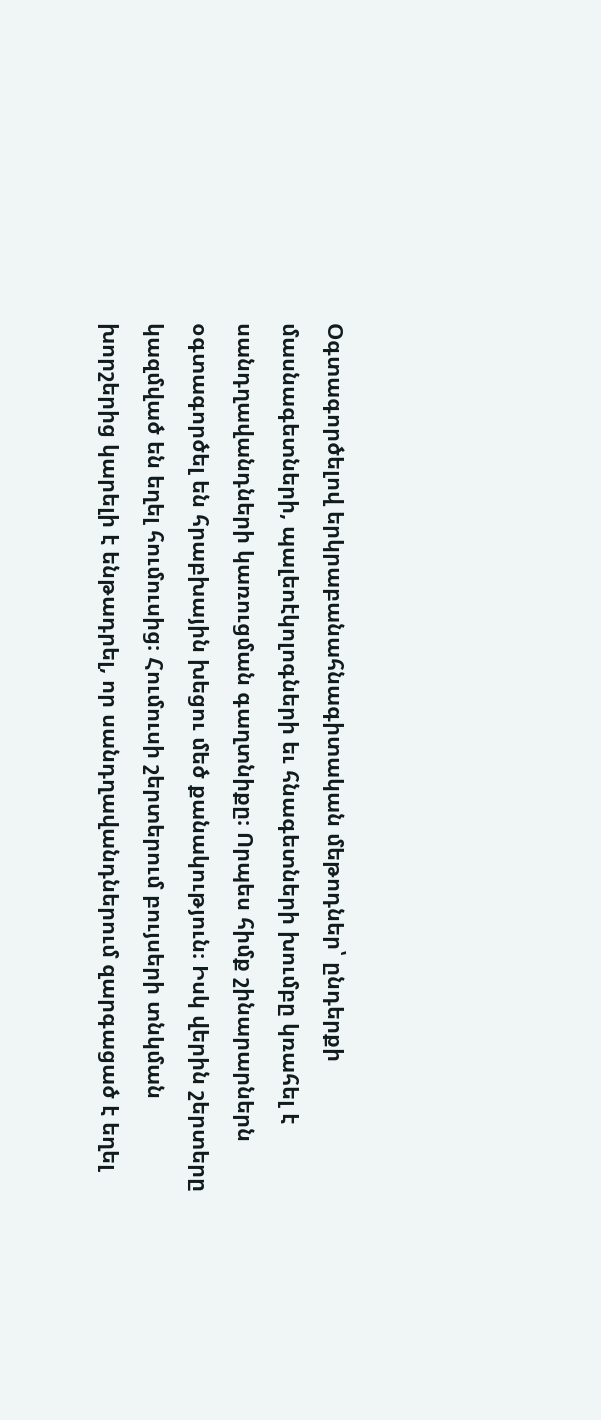Օգտագործելով երկրաբանահնագիտական մեթոդներ՝ ընդերքի մասնագետների, պալեոէկոլոգների եւ հնագետների խումբը կռահել է սանդղավանդների կառուցման գաղտնիքը։ Որպես հիմք շինարարներն օգտագործել են հրաբխային խեցու մեծ քանակություն։ Իսկ վերին շերտերը կազմված են եղել հումուսից։ Հումուսի շերտերում բույսերի տնկման խորշերից կարելի է ենթադրել, որ սանդղավանդներում զարգացած է եղել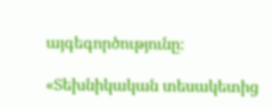այգեգործությունը։

«Տեխնիկական տեսակետից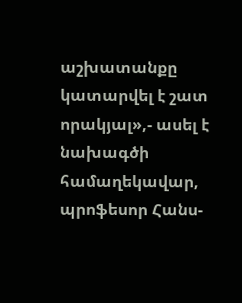աշխատանքը կատարվել է շատ որակյալ»,- ասել է նախագծի համաղեկավար, պրոֆեսոր Հանս-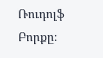Ռուդոլֆ Բորքը։